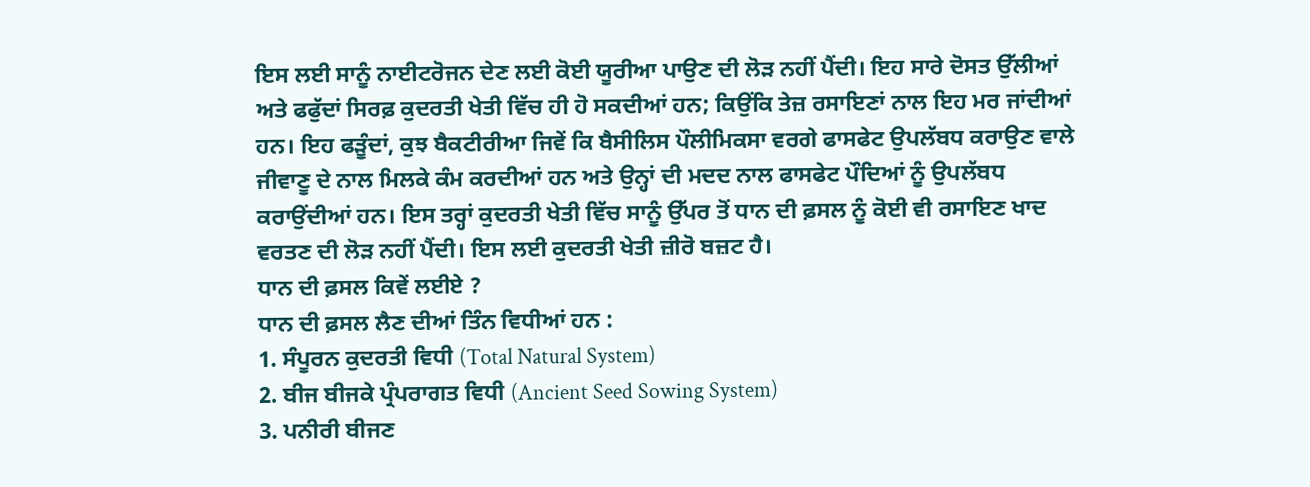ਇਸ ਲਈ ਸਾਨੂੰ ਨਾਈਟਰੋਜਨ ਦੇਣ ਲਈ ਕੋਈ ਯੂਰੀਆ ਪਾਉਣ ਦੀ ਲੋੜ ਨਹੀਂ ਪੈਂਦੀ। ਇਹ ਸਾਰੇ ਦੋਸਤ ਉੱਲੀਆਂ ਅਤੇ ਫਫੁੱਦਾਂ ਸਿਰਫ਼ ਕੁਦਰਤੀ ਖੇਤੀ ਵਿੱਚ ਹੀ ਹੋ ਸਕਦੀਆਂ ਹਨ; ਕਿਉਂਕਿ ਤੇਜ਼ ਰਸਾਇਣਾਂ ਨਾਲ ਇਹ ਮਰ ਜਾਂਦੀਆਂ ਹਨ। ਇਹ ਫੜੂੰਦਾਂ, ਕੁਝ ਬੈਕਟੀਰੀਆ ਜਿਵੇਂ ਕਿ ਬੈਸੀਲਿਸ ਪੌਲੀਮਿਕਸਾ ਵਰਗੇ ਫਾਸਫੇਟ ਉਪਲੱਬਧ ਕਰਾਉਣ ਵਾਲੇ ਜੀਵਾਣੂ ਦੇ ਨਾਲ ਮਿਲਕੇ ਕੰਮ ਕਰਦੀਆਂ ਹਨ ਅਤੇ ਉਨ੍ਹਾਂ ਦੀ ਮਦਦ ਨਾਲ ਫਾਸਫੇਟ ਪੌਦਿਆਂ ਨੂੰ ਉਪਲੱਬਧ ਕਰਾਉਂਦੀਆਂ ਹਨ। ਇਸ ਤਰ੍ਹਾਂ ਕੁਦਰਤੀ ਖੇਤੀ ਵਿੱਚ ਸਾਨੂੰ ਉੱਪਰ ਤੋਂ ਧਾਨ ਦੀ ਫ਼ਸਲ ਨੂੰ ਕੋਈ ਵੀ ਰਸਾਇਣ ਖਾਦ ਵਰਤਣ ਦੀ ਲੋੜ ਨਹੀਂ ਪੈਂਦੀ। ਇਸ ਲਈ ਕੁਦਰਤੀ ਖੇਤੀ ਜ਼ੀਰੋ ਬਜ਼ਟ ਹੈ।
ਧਾਨ ਦੀ ਫ਼ਸਲ ਕਿਵੇਂ ਲਈਏ ?
ਧਾਨ ਦੀ ਫ਼ਸਲ ਲੈਣ ਦੀਆਂ ਤਿੰਨ ਵਿਧੀਆਂ ਹਨ :
1. ਸੰਪੂਰਨ ਕੁਦਰਤੀ ਵਿਧੀ (Total Natural System)
2. ਬੀਜ ਬੀਜਕੇ ਪ੍ਰੰਪਰਾਗਤ ਵਿਧੀ (Ancient Seed Sowing System)
3. ਪਨੀਰੀ ਬੀਜਣ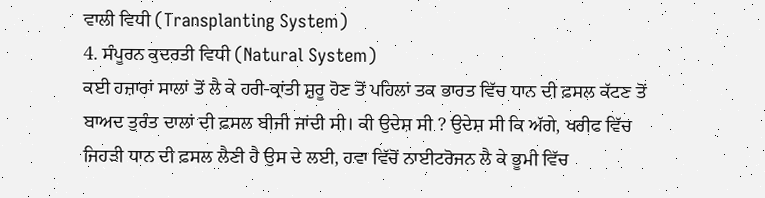ਵਾਲੀ ਵਿਧੀ (Transplanting System)
4. ਸੰਪੂਰਨ ਕੁਦਰਤੀ ਵਿਧੀ (Natural System)
ਕਈ ਹਜ਼ਾਰਾਂ ਸਾਲਾਂ ਤੋਂ ਲੈ ਕੇ ਹਰੀ-ਕ੍ਰਾਂਤੀ ਸ਼ੁਰੂ ਹੋਣ ਤੋਂ ਪਹਿਲਾਂ ਤਕ ਭਾਰਤ ਵਿੱਚ ਧਾਨ ਦੀ ਫ਼ਸਲ ਕੱਟਣ ਤੋਂ ਬਾਅਦ ਤੁਰੰਤ ਦਾਲਾਂ ਦੀ ਫ਼ਸਲ ਬੀਜੀ ਜਾਂਦੀ ਸੀ। ਕੀ ਉਦੇਸ਼ ਸੀ ? ਉਦੇਸ਼ ਸੀ ਕਿ ਅੱਗੇ, ਖਰੀਫ ਵਿੱਚ ਜਿਹੜੀ ਧਾਨ ਦੀ ਫ਼ਸਲ ਲੈਣੀ ਹੈ ਉਸ ਦੇ ਲਈ, ਹਵਾ ਵਿੱਚੋਂ ਨਾਈਟਰੋਜਨ ਲੈ ਕੇ ਭੂਮੀ ਵਿੱਚ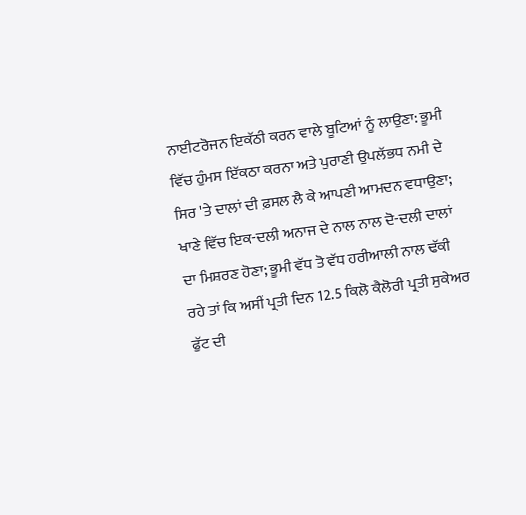ਨਾਈਟਰੋਜਨ ਇਕੱਠੀ ਕਰਨ ਵਾਲੇ ਬੂਟਿਆਂ ਨੂੰ ਲਾਉਣਾ: ਭੂਮੀ ਵਿੱਚ ਹੁੰਮਸ ਇੱਕਠਾ ਕਰਨਾ ਅਤੇ ਪੁਰਾਣੀ ਉਪਲੱਭਧ ਨਮੀ ਦੇ ਸਿਰ 'ਤੇ ਦਾਲਾਂ ਦੀ ਫ਼ਸਲ ਲੈ ਕੇ ਆਪਣੀ ਆਮਦਨ ਵਧਾਉਣਾ; ਖਾਣੇ ਵਿੱਚ ਇਕ-ਦਲੀ ਅਨਾਜ ਦੇ ਨਾਲ ਨਾਲ ਦੋ-ਦਲੀ ਦਾਲਾਂ ਦਾ ਮਿਸ਼ਰਣ ਹੋਣਾ; ਭੂਮੀ ਵੱਧ ਤੋ ਵੱਧ ਹਰੀਆਲੀ ਨਾਲ ਢੱਕੀ ਰਹੇ ਤਾਂ ਕਿ ਅਸੀਂ ਪ੍ਰਤੀ ਦਿਨ 12.5 ਕਿਲੋ ਕੈਲੋਰੀ ਪ੍ਰਤੀ ਸੁਕੇਅਰ ਫੁੱਟ ਦੀ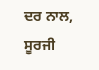ਦਰ ਨਾਲ, ਸੂਰਜੀ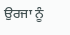ਉਰਜਾ ਨੂੰ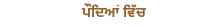ਪੌਦਿਆਂ ਵਿੱਚ